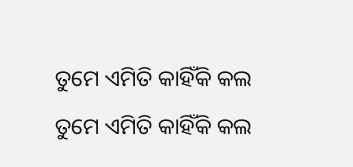ତୁମେ ଏମିତି କାହିଁକି କଲ
ତୁମେ ଏମିତି କାହିଁକି କଲ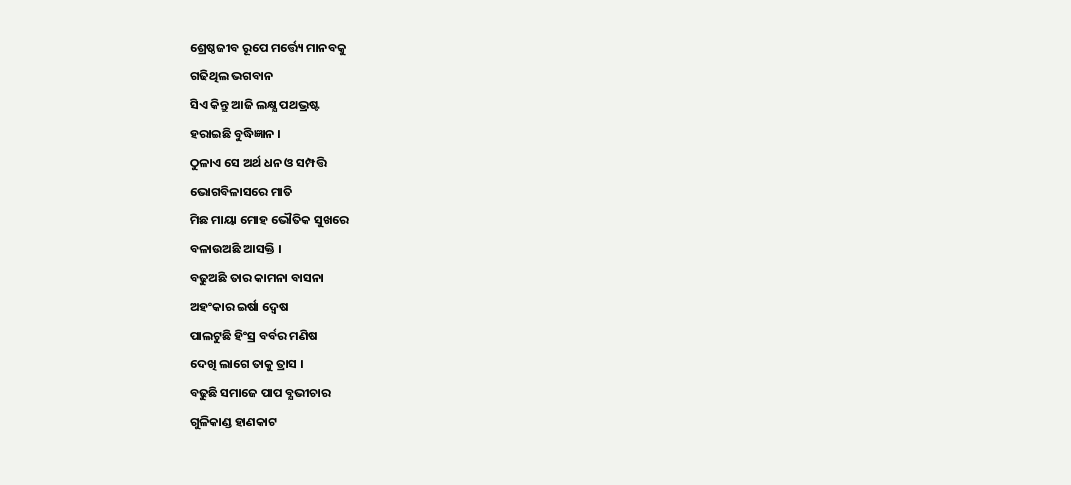ଶ୍ରେଷ୍ଠଜୀବ ରୂପେ ମର୍ତ୍ତ୍ୟେ ମାନବକୁ
ଗଢିଥିଲ ଭଗବାନ
ସିଏ କିନ୍ତୁ ଆଜି ଲକ୍ଷ୍ଯ ପଥଭ୍ରଷ୍ଟ
ହରାଇଛି ବୁଦ୍ଧିଜ୍ଞାନ ।
ଠୁଳାଏ ସେ ଅର୍ଥ ଧନ ଓ ସମ୍ପତ୍ତି
ଭୋଗବିଳାସରେ ମାତି
ମିଛ ମାୟା ମୋହ ଭୌତିକ ସୁଖରେ
ବଳାଉଅଛି ଆସକ୍ତି ।
ବଢୁଅଛି ତାର କାମନା ବାସନା
ଅହଂକାର ଇର୍ଷା ଦ୍ବେଷ
ପାଲଟୁଛି ହିଂସ୍ର ବର୍ବର ମଣିଷ
ଦେଖି ଲାଗେ ତାକୁ ତ୍ରାସ ।
ବଢୁଛି ସମାଜେ ପାପ ବ୍ଯଭୀଚାର
ଗୁଳିକାଣ୍ଡ ହାଣକାଟ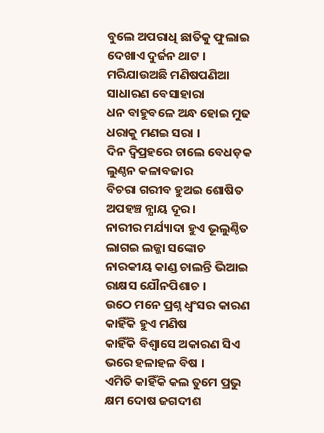ବୁଲେ ଅପରାଧି ଛାତିକୁ ଫୁଲାଇ
ଦେଖାଏ ଦୁର୍ଜନ ଥାଟ ।
ମରିଯାଉଅଛି ମଣିଷପଣିଆ
ସାଧାରଣ ବେସାହାରା
ଧନ ବାହୁବଳେ ଅନ୍ଧ ହୋଇ ମୁଢ
ଧରାକୁ ମଣଇ ସରା ।
ଦିନ ଦ୍ବିପ୍ରହରେ ଚାଲେ ବେଧଡ଼କ
ଲୁଣ୍ଠନ କଳାବଜାର
ବିଚରା ଗରୀବ ହୁଅଇ ଶୋଷିତ
ଅପହଞ୍ଚ ନ୍ଯାୟ ଦୂର ।
ନାରୀର ମର୍ଯ୍ୟାଦା ହୁଏ ଭୂଲୁଣ୍ଠିତ
ଲାଗଇ ଲଜ୍ଜା ସଙ୍କୋଚ
ନାରକୀୟ କାଣ୍ଡ ଚାଲନ୍ତି ଭିଆଇ
ରାକ୍ଷସ ଯୌନପିଶାଚ ।
ଉଠେ ମନେ ପ୍ରଶ୍ନ ଧ୍ବଂସର କାରଣ
କାହିଁକି ହୁଏ ମଣିଷ
କାହିଁକି ବିଶ୍ବାସେ ଅକାରଣ ସିଏ
ଭରେ ହଳାହଳ ବିଷ ।
ଏମିତି କାହିଁକି କଲ ତୁମେ ପ୍ରଭୁ
କ୍ଷମ ଦୋଷ ଜଗଦୀଶ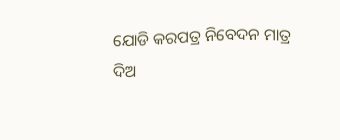ଯୋଡି କରପତ୍ର ନିବେଦନ ମାତ୍ର
ଦିଅ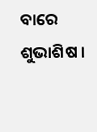ବାରେ ଶୁଭାଶିଷ ।